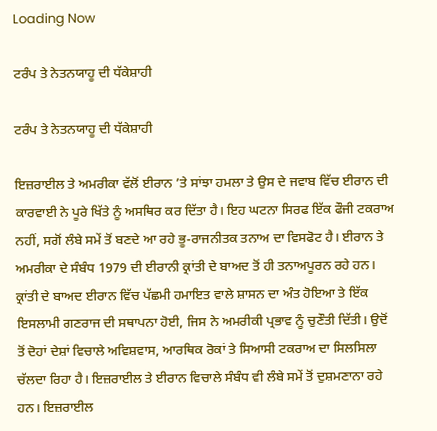Loading Now

ਟਰੰਪ ਤੇ ਨੇਤਨਯਾਹੂ ਦੀ ਧੱਕੇਸ਼ਾਹੀ

ਟਰੰਪ ਤੇ ਨੇਤਨਯਾਹੂ ਦੀ ਧੱਕੇਸ਼ਾਹੀ

ਇਜ਼ਰਾਈਲ ਤੇ ਅਮਰੀਕਾ ਵੱਲੋਂ ਈਰਾਨ ’ਤੇ ਸਾਂਝਾ ਹਮਲਾ ਤੇ ਉਸ ਦੇ ਜਵਾਬ ਵਿੱਚ ਈਰਾਨ ਦੀ ਕਾਰਵਾਈ ਨੇ ਪੂਰੇ ਖਿੱਤੇ ਨੂੰ ਅਸਥਿਰ ਕਰ ਦਿੱਤਾ ਹੈ। ਇਹ ਘਟਨਾ ਸਿਰਫ ਇੱਕ ਫੌਜੀ ਟਕਰਾਅ ਨਹੀਂ, ਸਗੋਂ ਲੰਬੇ ਸਮੇਂ ਤੋਂ ਬਣਦੇ ਆ ਰਹੇ ਭੂ-ਰਾਜਨੀਤਕ ਤਨਾਅ ਦਾ ਵਿਸਫੋਟ ਹੈ। ਈਰਾਨ ਤੇ ਅਮਰੀਕਾ ਦੇ ਸੰਬੰਧ 1979 ਦੀ ਈਰਾਨੀ ਕ੍ਰਾਂਤੀ ਦੇ ਬਾਅਦ ਤੋਂ ਹੀ ਤਨਾਅਪੂਰਨ ਰਹੇ ਹਨ। ਕ੍ਰਾਂਤੀ ਦੇ ਬਾਅਦ ਈਰਾਨ ਵਿੱਚ ਪੱਛਮੀ ਹਮਾਇਤ ਵਾਲੇ ਸ਼ਾਸਨ ਦਾ ਅੰਤ ਹੋਇਆ ਤੇ ਇੱਕ ਇਸਲਾਮੀ ਗਣਰਾਜ ਦੀ ਸਥਾਪਨਾ ਹੋਈ, ਜਿਸ ਨੇ ਅਮਰੀਕੀ ਪ੍ਰਭਾਵ ਨੂੰ ਚੁਣੌਤੀ ਦਿੱਤੀ। ਉਦੋਂ ਤੋਂ ਦੋਹਾਂ ਦੇਸ਼ਾਂ ਵਿਚਾਲੇ ਅਵਿਸ਼ਵਾਸ, ਆਰਥਿਕ ਰੋਕਾਂ ਤੇ ਸਿਆਸੀ ਟਕਰਾਅ ਦਾ ਸਿਲਸਿਲਾ ਚੱਲਦਾ ਰਿਹਾ ਹੈ। ਇਜ਼ਰਾਈਲ ਤੇ ਈਰਾਨ ਵਿਚਾਲੇ ਸੰਬੰਧ ਵੀ ਲੰਬੇ ਸਮੇਂ ਤੋਂ ਦੁਸ਼ਮਣਾਨਾ ਰਹੇ ਹਨ। ਇਜ਼ਰਾਈਲ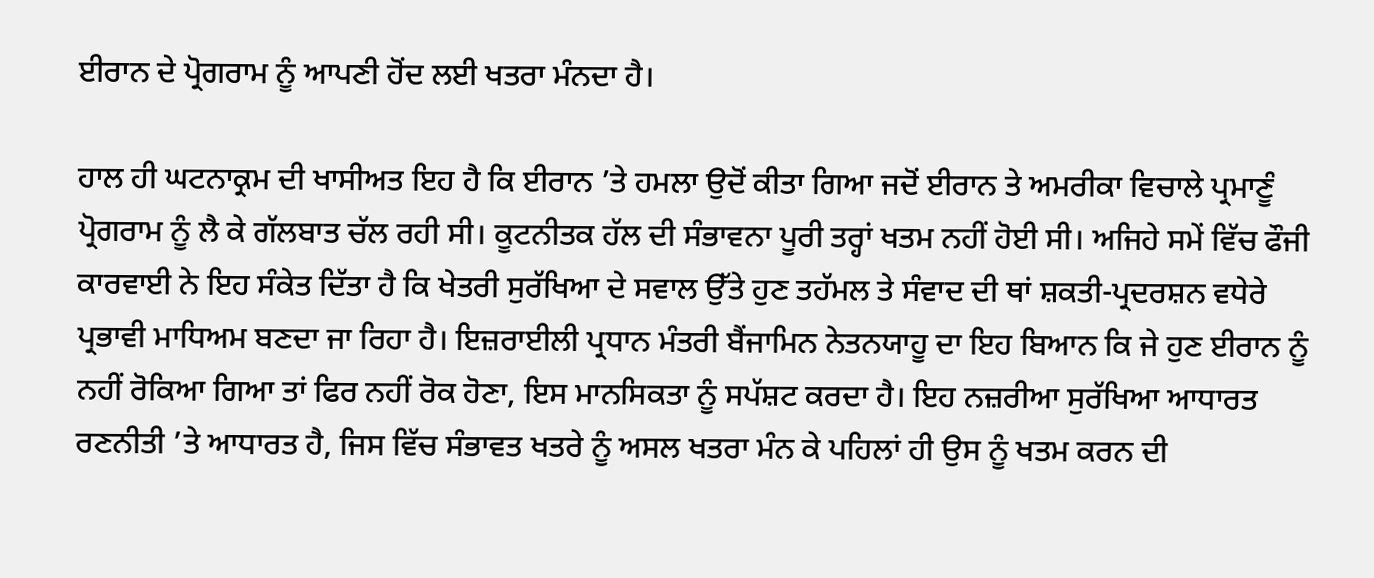ਈਰਾਨ ਦੇ ਪ੍ਰੋਗਰਾਮ ਨੂੰ ਆਪਣੀ ਹੋਂਦ ਲਈ ਖਤਰਾ ਮੰਨਦਾ ਹੈ।

ਹਾਲ ਹੀ ਘਟਨਾਕ੍ਰਮ ਦੀ ਖਾਸੀਅਤ ਇਹ ਹੈ ਕਿ ਈਰਾਨ ’ਤੇ ਹਮਲਾ ਉਦੋਂ ਕੀਤਾ ਗਿਆ ਜਦੋਂ ਈਰਾਨ ਤੇ ਅਮਰੀਕਾ ਵਿਚਾਲੇ ਪ੍ਰਮਾਣੂੰ ਪ੍ਰੋਗਰਾਮ ਨੂੰ ਲੈ ਕੇ ਗੱਲਬਾਤ ਚੱਲ ਰਹੀ ਸੀ। ਕੂਟਨੀਤਕ ਹੱਲ ਦੀ ਸੰਭਾਵਨਾ ਪੂਰੀ ਤਰ੍ਹਾਂ ਖਤਮ ਨਹੀਂ ਹੋਈ ਸੀ। ਅਜਿਹੇ ਸਮੇਂ ਵਿੱਚ ਫੌਜੀ ਕਾਰਵਾਈ ਨੇ ਇਹ ਸੰਕੇਤ ਦਿੱਤਾ ਹੈ ਕਿ ਖੇਤਰੀ ਸੁਰੱਖਿਆ ਦੇ ਸਵਾਲ ਉੱਤੇ ਹੁਣ ਤਹੱਮਲ ਤੇ ਸੰਵਾਦ ਦੀ ਥਾਂ ਸ਼ਕਤੀ-ਪ੍ਰਦਰਸ਼ਨ ਵਧੇਰੇ ਪ੍ਰਭਾਵੀ ਮਾਧਿਅਮ ਬਣਦਾ ਜਾ ਰਿਹਾ ਹੈ। ਇਜ਼ਰਾਈਲੀ ਪ੍ਰਧਾਨ ਮੰਤਰੀ ਬੈਂਜਾਮਿਨ ਨੇਤਨਯਾਹੂ ਦਾ ਇਹ ਬਿਆਨ ਕਿ ਜੇ ਹੁਣ ਈਰਾਨ ਨੂੰ ਨਹੀਂ ਰੋਕਿਆ ਗਿਆ ਤਾਂ ਫਿਰ ਨਹੀਂ ਰੋਕ ਹੋਣਾ, ਇਸ ਮਾਨਸਿਕਤਾ ਨੂੰ ਸਪੱਸ਼ਟ ਕਰਦਾ ਹੈ। ਇਹ ਨਜ਼ਰੀਆ ਸੁਰੱਖਿਆ ਆਧਾਰਤ ਰਣਨੀਤੀ ’ਤੇ ਆਧਾਰਤ ਹੈ, ਜਿਸ ਵਿੱਚ ਸੰਭਾਵਤ ਖਤਰੇ ਨੂੰ ਅਸਲ ਖਤਰਾ ਮੰਨ ਕੇ ਪਹਿਲਾਂ ਹੀ ਉਸ ਨੂੰ ਖਤਮ ਕਰਨ ਦੀ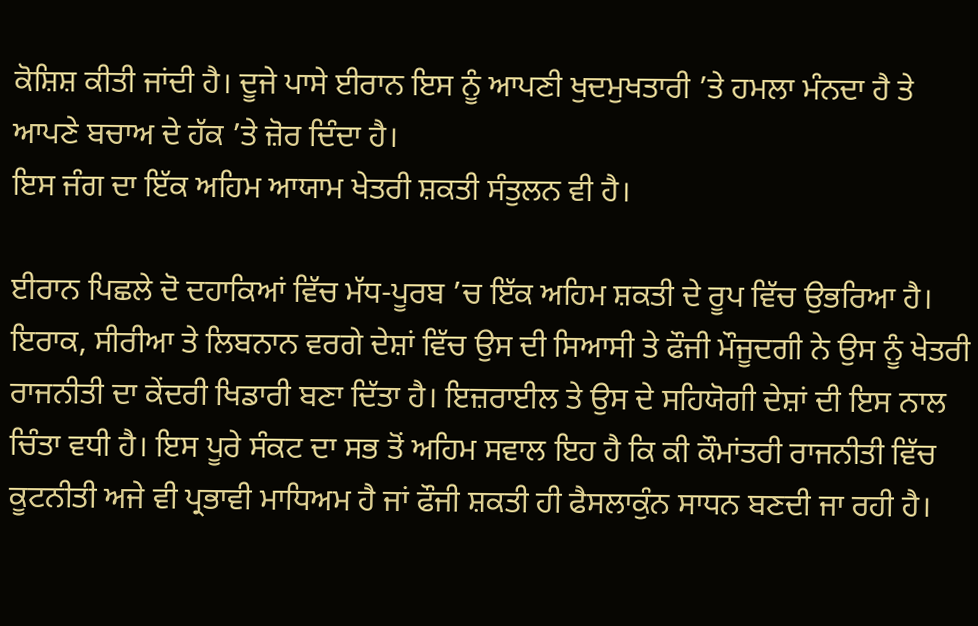ਕੋਸ਼ਿਸ਼ ਕੀਤੀ ਜਾਂਦੀ ਹੈ। ਦੂਜੇ ਪਾਸੇ ਈਰਾਨ ਇਸ ਨੂੰ ਆਪਣੀ ਖੁਦਮੁਖਤਾਰੀ ’ਤੇ ਹਮਲਾ ਮੰਨਦਾ ਹੈ ਤੇ ਆਪਣੇ ਬਚਾਅ ਦੇ ਹੱਕ ’ਤੇ ਜ਼ੋਰ ਦਿੰਦਾ ਹੈ।
ਇਸ ਜੰਗ ਦਾ ਇੱਕ ਅਹਿਮ ਆਯਾਮ ਖੇਤਰੀ ਸ਼ਕਤੀ ਸੰਤੁਲਨ ਵੀ ਹੈ।

ਈਰਾਨ ਪਿਛਲੇ ਦੋ ਦਹਾਕਿਆਂ ਵਿੱਚ ਮੱਧ-ਪੂਰਬ ’ਚ ਇੱਕ ਅਹਿਮ ਸ਼ਕਤੀ ਦੇ ਰੂਪ ਵਿੱਚ ਉਭਰਿਆ ਹੈ। ਇਰਾਕ, ਸੀਰੀਆ ਤੇ ਲਿਬਨਾਨ ਵਰਗੇ ਦੇਸ਼ਾਂ ਵਿੱਚ ਉਸ ਦੀ ਸਿਆਸੀ ਤੇ ਫੌਜੀ ਮੌਜੂਦਗੀ ਨੇ ਉਸ ਨੂੰ ਖੇਤਰੀ ਰਾਜਨੀਤੀ ਦਾ ਕੇਂਦਰੀ ਖਿਡਾਰੀ ਬਣਾ ਦਿੱਤਾ ਹੈ। ਇਜ਼ਰਾਈਲ ਤੇ ਉਸ ਦੇ ਸਹਿਯੋਗੀ ਦੇਸ਼ਾਂ ਦੀ ਇਸ ਨਾਲ ਚਿੰਤਾ ਵਧੀ ਹੈ। ਇਸ ਪੂਰੇ ਸੰਕਟ ਦਾ ਸਭ ਤੋਂ ਅਹਿਮ ਸਵਾਲ ਇਹ ਹੈ ਕਿ ਕੀ ਕੌਮਾਂਤਰੀ ਰਾਜਨੀਤੀ ਵਿੱਚ ਕੂਟਨੀਤੀ ਅਜੇ ਵੀ ਪ੍ਰਭਾਵੀ ਮਾਧਿਅਮ ਹੈ ਜਾਂ ਫੌਜੀ ਸ਼ਕਤੀ ਹੀ ਫੈਸਲਾਕੁੰਨ ਸਾਧਨ ਬਣਦੀ ਜਾ ਰਹੀ ਹੈ।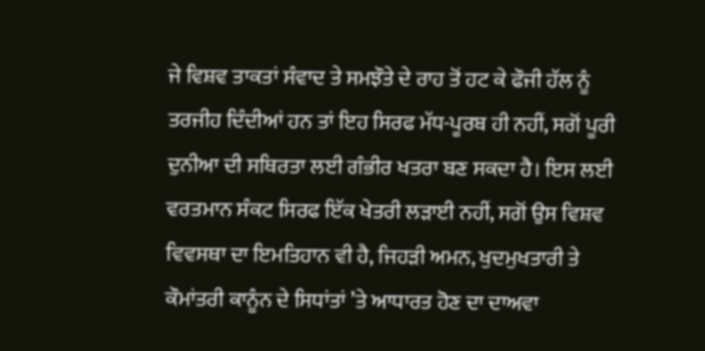ਜੇ ਵਿਸ਼ਵ ਤਾਕਤਾਂ ਸੰਵਾਦ ਤੇ ਸਮਝੌਤੇ ਦੇ ਰਾਹ ਤੋਂ ਹਟ ਕੇ ਫੌਜੀ ਹੱਲ ਨੂੰ ਤਰਜੀਹ ਦਿੰਦੀਆਂ ਹਨ ਤਾਂ ਇਹ ਸਿਰਫ ਮੱਧ-ਪੂਰਬ ਹੀ ਨਹੀਂ, ਸਗੋਂ ਪੂਰੀ ਦੁਨੀਆ ਦੀ ਸਥਿਰਤਾ ਲਈ ਗੰਭੀਰ ਖਤਰਾ ਬਣ ਸਕਦਾ ਹੈ। ਇਸ ਲਈ ਵਰਤਮਾਨ ਸੰਕਟ ਸਿਰਫ ਇੱਕ ਖੇਤਰੀ ਲੜਾਈ ਨਹੀਂ, ਸਗੋਂ ਉਸ ਵਿਸ਼ਵ ਵਿਵਸਥਾ ਦਾ ਇਮਤਿਹਾਨ ਵੀ ਹੈ, ਜਿਹੜੀ ਅਮਨ, ਖੁਦਮੁਖਤਾਰੀ ਤੇ ਕੌਮਾਂਤਰੀ ਕਾਨੂੰਨ ਦੇ ਸਿਧਾਂਤਾਂ ’ਤੇ ਆਧਾਰਤ ਹੋਣ ਦਾ ਦਾਅਵਾ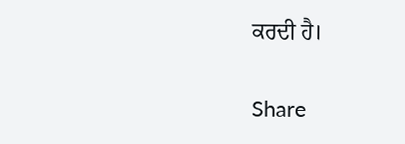ਕਰਦੀ ਹੈ।

Share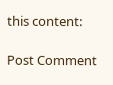this content:

Post Comment